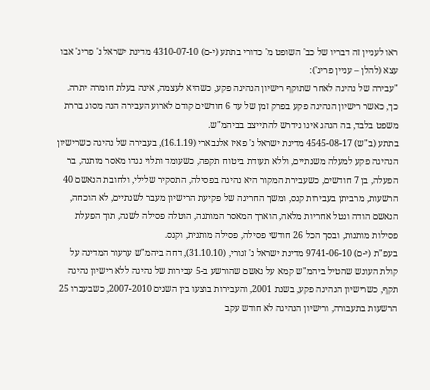ראו לעניין זה דבריו של כב' השופט מ' כדורי בתתע (י-ם) 4310-07-10 מדינת ישראל נ' פריג' אבו עצא (להלן – עניין פריג'):
"עבירה של נהיגה לאחר שתוקף רישיון הנהיגה פקע, כשהיא לעצמה, אינה בעלת חומרה יתרה. כך, כאשר רישיון הנהיגה פקע בפרק זמן של עד 6 חודשים קודם לארוע העבירה הנה מסוג בררת משפט בלבד, בה הנהג אינו נידרש להתייצב בביהמ"ש.
בתתע (ב"ש) 4545-08-17 מדינת ישראל נ' פאיז אלנבארי (16.1.19), בעבירה של נהיגה כשרישיון הנהיגה פקע למעלה משנתיים, וללא תעודת ביטוח תקפה, כשעומד ותלוי נגדו מאסר מותנה, בר הפעלה, בן 7 חודשים, כשעבירת המקור היא נהיגה בפסילה, התסקיר שלילי, ולחובת הנאשם 40 הרשעות, מרביתן בעבירות קנס, ומשך החריגה של פקיעת הרישיון מעבר לשנתיים, לא הוכחה, הנאשם הודה ונטל אחריות מלאה, הוארך המאסר המותנה, הוטלה פסילה לשנה, תוך הפעלת פסילות מותנות, ובסך הכל 26 חודשי פסילה, פסילה מותנית, וקנס.
בעפ"ת (י-ם) 9741-06-10 מדינת ישראל נ' זגורי, (31.10.10), דחה ביהמ"ש ערעור המדינה על קולת העונש שהטיל ביהמ"ש קמא על נאשם שהורשע ב-5 עבירות של נהיגה ללא רישיון נהיגה תקף, כשרישיון הנהיגה פקע, בשנת 2001, והעבירות בוצעו בין השנים 2007-2010, כשבעברו 25 הרשעות בתעבורה, ורישיון הנהיגה לא חודש עקב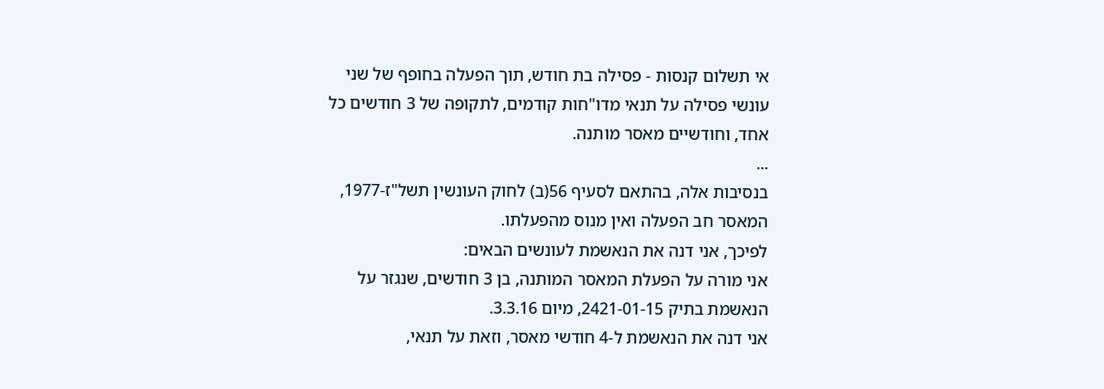אי תשלום קנסות - פסילה בת חודש, תוך הפעלה בחופף של שני עונשי פסילה על תנאי מדו"חות קודמים, לתקופה של 3 חודשים כל אחד, וחודשיים מאסר מותנה.
...
בנסיבות אלה, בהתאם לסעיף 56(ב) לחוק העונשין תשל"ז-1977, המאסר חב הפעלה ואין מנוס מהפעלתו.
לפיכך, אני דנה את הנאשמת לעונשים הבאים:
אני מורה על הפעלת המאסר המותנה, בן 3 חודשים, שנגזר על הנאשמת בתיק 2421-01-15, מיום 3.3.16.
אני דנה את הנאשמת ל-4 חודשי מאסר, וזאת על תנאי,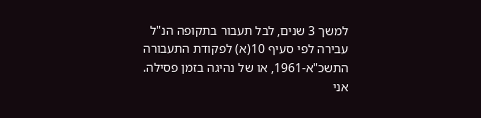למשך 3 שנים, לבל תעבור בתקופה הנ"ל עבירה לפי סעיף 10(א) לפקודת התעבורה התשכ"א-1961, או של נהיגה בזמן פסילה.
אני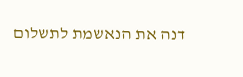דנה את הנאשמת לתשלום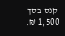קנס בסך 1,500 ₪.